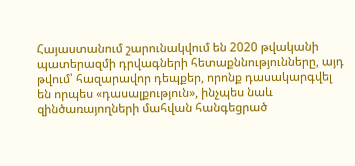Հայաստանում շարունակվում են 2020 թվականի պատերազմի դրվագների հետաքննությունները, այդ թվում՝ հազարավոր դեպքեր, որոնք դասակարգվել են որպես «դասալքություն», ինչպես նաև զինծառայողների մահվան հանգեցրած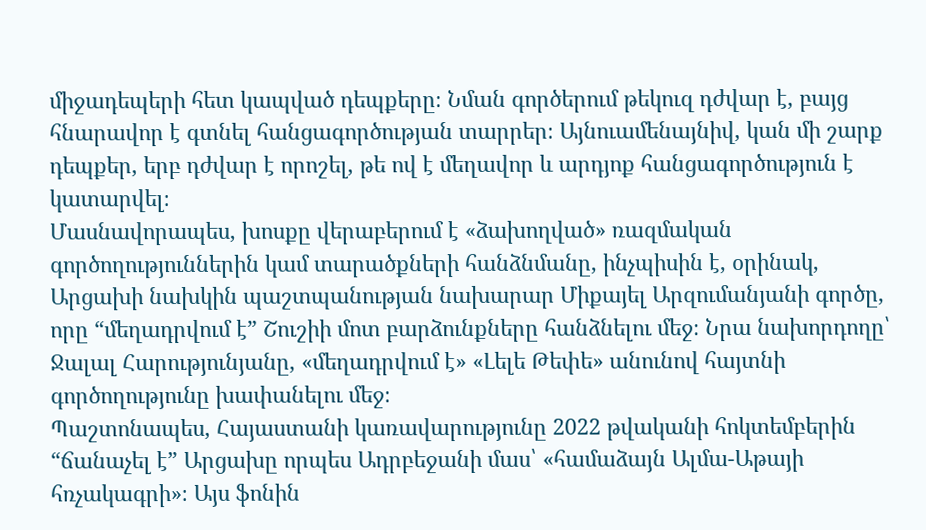միջադեպերի հետ կապված դեպքերը։ Նման գործերում թեկուզ դժվար է, բայց հնարավոր է գտնել հանցագործության տարրեր։ Այնուամենայնիվ, կան մի շարք դեպքեր, երբ դժվար է որոշել, թե ով է մեղավոր և արդյոք հանցագործություն է կատարվել։
Մասնավորապես, խոսքը վերաբերում է «ձախողված» ռազմական գործողություններին կամ տարածքների հանձնմանը, ինչպիսին է, օրինակ, Արցախի նախկին պաշտպանության նախարար Միքայել Արզումանյանի գործը, որը “մեղադրվում է” Շուշիի մոտ բարձունքները հանձնելու մեջ։ Նրա նախորդողը՝ Ջալալ Հարությունյանը, «մեղադրվում է» «Լելե Թեփե» անունով հայտնի գործողությունը խափանելու մեջ։
Պաշտոնապես, Հայաստանի կառավարությունը 2022 թվականի հոկտեմբերին “ճանաչել է” Արցախը որպես Ադրբեջանի մաս՝ «համաձայն Ալմա-Աթայի հռչակագրի»։ Այս ֆոնին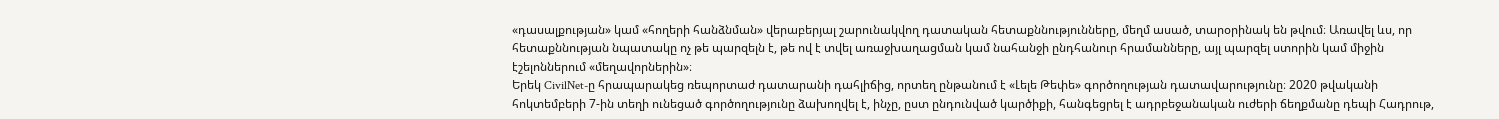«դասալքության» կամ «հողերի հանձնման» վերաբերյալ շարունակվող դատական հետաքննությունները, մեղմ ասած, տարօրինակ են թվում։ Առավել ևս, որ հետաքննության նպատակը ոչ թե պարզելն է, թե ով է տվել առաջխաղացման կամ նահանջի ընդհանուր հրամանները, այլ պարզել ստորին կամ միջին էշելոններում «մեղավորներին»։
Երեկ CivilNet-ը հրապարակեց ռեպորտաժ դատարանի դահլիճից, որտեղ ընթանում է «Լելե Թեփե» գործողության դատավարությունը։ 2020 թվականի հոկտեմբերի 7-ին տեղի ունեցած գործողությունը ձախողվել է, ինչը, ըստ ընդունված կարծիքի, հանգեցրել է ադրբեջանական ուժերի ճեղքմանը դեպի Հադրութ,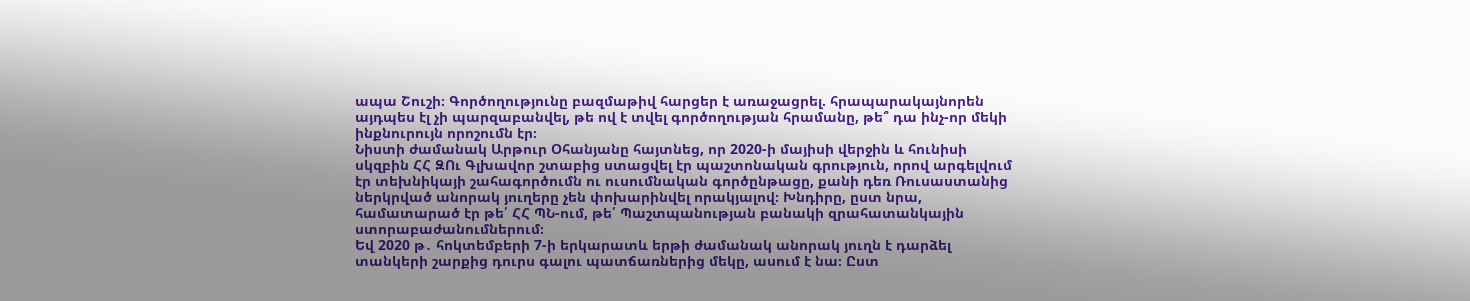ապա Շուշի։ Գործողությունը բազմաթիվ հարցեր է առաջացրել. հրապարակայնորեն այդպես էլ չի պարզաբանվել, թե ով է տվել գործողության հրամանը, թե՞ դա ինչ-որ մեկի ինքնուրույն որոշումն էր։
Նիստի ժամանակ Արթուր Օհանյանը հայտնեց, որ 2020-ի մայիսի վերջին և հունիսի սկզբին ՀՀ ԶՈւ Գլխավոր շտաբից ստացվել էր պաշտոնական գրություն, որով արգելվում էր տեխնիկայի շահագործումն ու ուսումնական գործընթացը, քանի դեռ Ռուսաստանից ներկրված անորակ յուղերը չեն փոխարինվել որակյալով։ Խնդիրը, ըստ նրա, համատարած էր թե՛ ՀՀ ՊՆ-ում, թե՛ Պաշտպանության բանակի զրահատանկային ստորաբաժանումներում։
Եվ 2020 թ․ հոկտեմբերի 7-ի երկարատև երթի ժամանակ անորակ յուղն է դարձել տանկերի շարքից դուրս գալու պատճառներից մեկը, ասում է նա։ Ըստ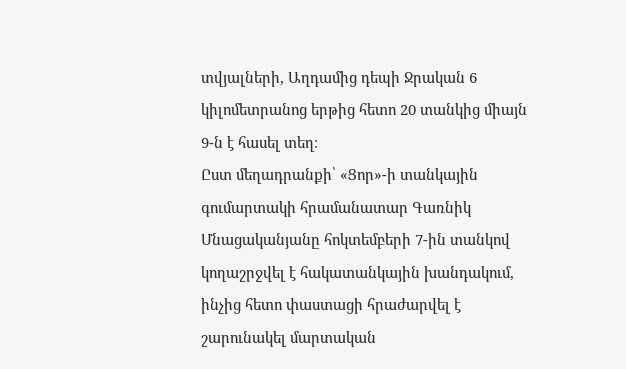տվյալների, Աղդամից դեպի Ջրական 6 կիլոմետրանոց երթից հետո 20 տանկից միայն 9-ն է հասել տեղ։
Ըստ մեղադրանքի՝ «Ցոր»-ի տանկային գումարտակի հրամանատար Գառնիկ Մնացականյանը հոկտեմբերի 7-ին տանկով կողաշրջվել է հակատանկային խանդակում, ինչից հետո փաստացի հրաժարվել է շարունակել մարտական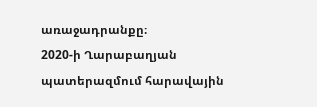առաջադրանքը։
2020-ի Ղարաբաղյան պատերազմում հարավային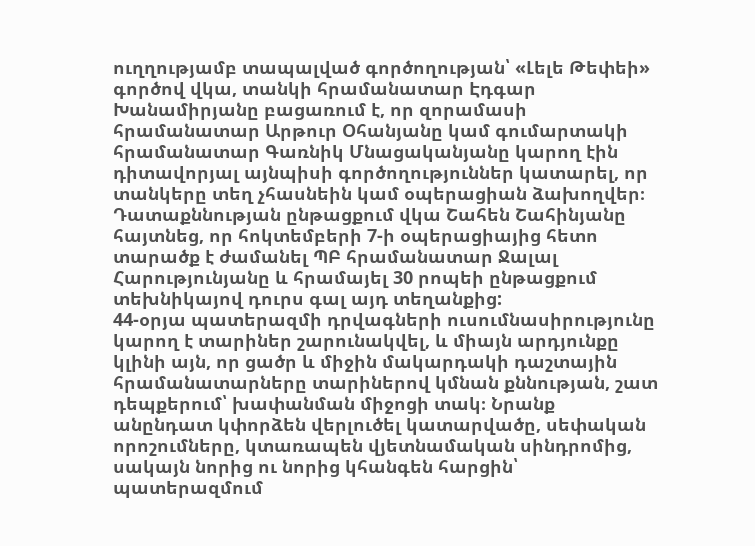ուղղությամբ տապալված գործողության՝ «Լելե Թեփեի» գործով վկա, տանկի հրամանատար Էդգար Խանամիրյանը բացառում է, որ զորամասի հրամանատար Արթուր Օհանյանը կամ գումարտակի հրամանատար Գառնիկ Մնացականյանը կարող էին դիտավորյալ այնպիսի գործողություններ կատարել, որ տանկերը տեղ չհասնեին կամ օպերացիան ձախողվեր։
Դատաքննության ընթացքում վկա Շահեն Շահինյանը հայտնեց, որ հոկտեմբերի 7-ի օպերացիայից հետո տարածք է ժամանել ՊԲ հրամանատար Ջալալ Հարությունյանը և հրամայել 30 րոպեի ընթացքում տեխնիկայով դուրս գալ այդ տեղանքից:
44-օրյա պատերազմի դրվագների ուսումնասիրությունը կարող է տարիներ շարունակվել, և միայն արդյունքը կլինի այն, որ ցածր և միջին մակարդակի դաշտային հրամանատարները տարիներով կմնան քննության, շատ դեպքերում՝ խափանման միջոցի տակ։ Նրանք անընդատ կփորձեն վերլուծել կատարվածը, սեփական որոշումները, կտառապեն վյետնամական սինդրոմից, սակայն նորից ու նորից կհանգեն հարցին՝ պատերազմում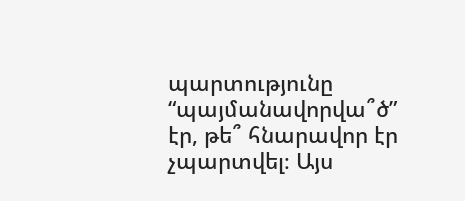պարտությունը “պայմանավորվա՞ծ” էր, թե՞ հնարավոր էր չպարտվել։ Այս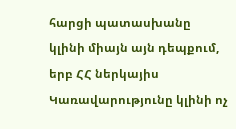հարցի պատասխանը կլինի միայն այն դեպքում, երբ ՀՀ ներկայիս Կառավարությունը կլինի ոչ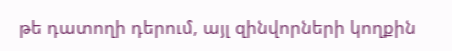թե դատողի դերում, այլ զինվորների կողքին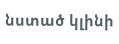նստած կլինի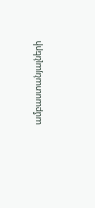ամբաստանյալների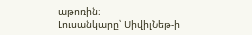աթոռին։
Լուսանկարը՝ ՍիվիլՆեթ-ի